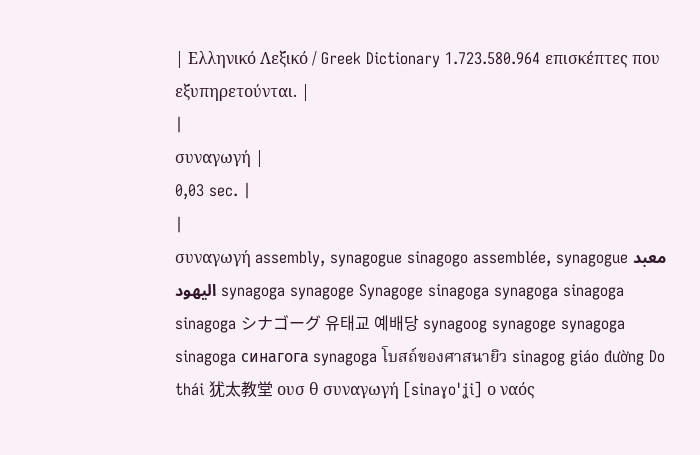| Ελληνικό Λεξικό / Greek Dictionary 1.723.580.964 επισκέπτες που εξυπηρετούνται. |
|
συναγωγή |
0,03 sec. |
|
συναγωγή assembly, synagogue sinagogo assemblée, synagogue معبد اليهود synagoga synagoge Synagoge sinagoga synagoga sinagoga sinagoga シナゴーグ 유태교 예배당 synagoog synagoge synagoga sinagoga синагога synagoga โบสถ์ของศาสนายิว sinagog giáo đường Do thái 犹太教堂 ουσ θ συναγωγή [sinaɣo'ʝi] ο ναός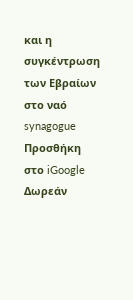και η συγκέντρωση των Εβραίων στο ναό synagogue Προσθήκη στο iGoogle Δωρεάν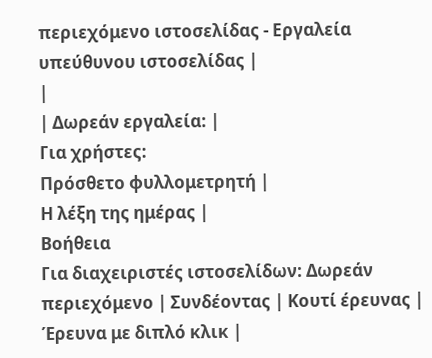περιεχόμενο ιστοσελίδας - Εργαλεία υπεύθυνου ιστοσελίδας |
|
| Δωρεάν εργαλεία: |
Για χρήστες:
Πρόσθετο φυλλομετρητή |
Η λέξη της ημέρας |
Βοήθεια
Για διαχειριστές ιστοσελίδων: Δωρεάν περιεχόμενο | Συνδέοντας | Κουτί έρευνας | Έρευνα με διπλό κλικ |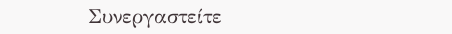Συνεργαστείτε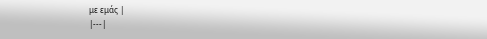με εμάς |
|---|